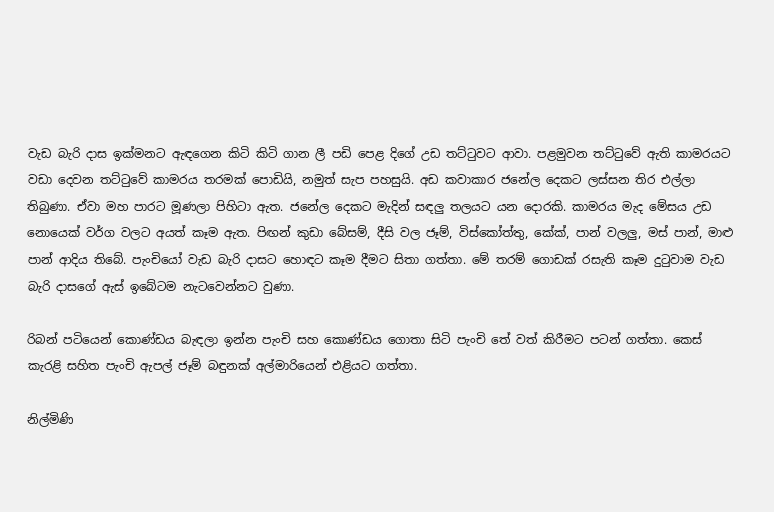වැඩ බැරි දාස ඉක්මනට ඇඳගෙන කිටි කිටි ගාන ලී පඩි පෙළ දිගේ උඩ තට්ටුවට ආවා. පළමුවන තට්ටුවේ ඇති කාමරයට වඩා දෙවන තට්ටුවේ කාමරය තරමක් පොඩියි, නමුත් සැප පහසුයි. අඩ කවාකාර ජනේල දෙකට ලස්සන තිර එල්ලා තිබුණා. ඒවා මහ පාරට මූණලා පිහිටා ඇත. ජනේල දෙකට මැදින් සඳලු තලයට යන දොරකි. කාමරය මැද මේසය උඩ නොයෙක් වර්ග වලට අයත් කෑම ඇත. පිඟන් කුඩා බේසම්, දීසි වල ජෑම්, විස්කෝත්තු, කේක්, පාන් වලලු, මස් පාන්, මාළු පාන් ආදිය තිබේ. පැංචියෝ වැඩ බැරි දාසට හොඳට කෑම දීමට සිතා ගත්තා. මේ තරම් ගොඩක් රසැති කෑම දුටුවාම වැඩ බැරි දාසගේ ඇස් ඉබේටම නැටවෙන්නට වුණා.

රිබන් පටියෙන් කොණ්ඩය බැඳලා ඉන්න පැංචි සහ කොණ්ඩය ගොතා සිටි පැංචි තේ වත් කිරීමට පටන් ගත්තා. කෙස් කැරළි සහිත පැංචි ඇපල් ජෑම් බඳුනක් අල්මාරියෙන් එළියට ගත්තා.

නිල්මිණි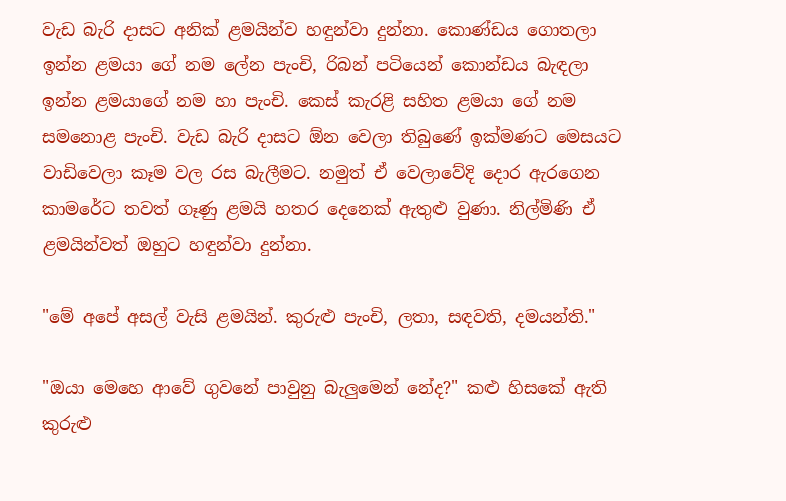වැඩ බැරි දාසට අනික් ළමයින්ව හඳුන්වා දුන්නා. කොණ්ඩය ගොතලා ඉන්න ළමයා ගේ නම ලේන පැංචි, රිබන් පටියෙන් කොන්ඩය බැඳලා ඉන්න ළමයාගේ නම හා පැංචි. කෙස් කැරළි සහිත ළමයා ගේ නම සමනොළ පැංචි. වැඩ බැරි දාසට ඕන වෙලා තිබුණේ ඉක්මණට මෙසයට වාඩිවෙලා කෑම වල රස බැලීමට. නමුත් ඒ වෙලාවේදි දොර ඇරගෙන කාමරේට තවත් ගෑණු ළමයි හතර දෙනෙක් ඇතුළු වුණා. නිල්මිණි ඒ ළමයින්වත් ඔහුට හඳුන්වා දුන්නා.

"මේ අපේ අසල් වැසි ළමයින්. කුරුළු පැංචි, ලතා, සඳවති, දමයන්ති."

"ඔයා මෙහෙ ආවේ ගුවනේ පාවුනු බැලුමෙන් නේද?" කළු හිසකේ ඇති කුරුළු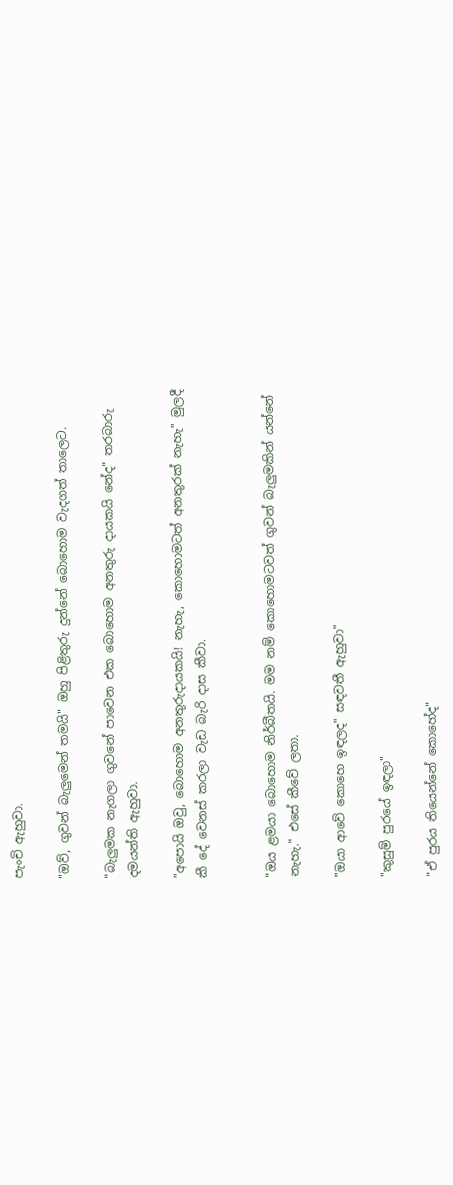පැංචි ඇහුවා.

"ඔව්, ගුවන් බැලුමෙන් තමයි" ඔහු පිළිතුරු දුන්නේ බොහොම වැදගත් තාලෙට.

"බැලුමක නැගලා ගුවනේ පාවෙන එක බොහොම අනතුරු දායකයි නේද" තරබාරු දමයන්ති ඇහුවා.

"අපොයි ඔවු, බොහොම අනතුරුදායකයි! නැහැ, කොහොමටත් අනතුරක් නැහැ" මුලදී කී දේ වෙනස් කරලා වැඩ බැරි දාස කීවා.


"ඔය ළමයා බොහොම නිර්බීතයි. මම නම් කොහොමටවත් ගුවන් බැලුමකින් යන්නේ නැහැ." එසේ කීවේ ලතා.

"ඔයා ආවේ කොහෙ ඉඳලද" සඳවතී ඇහුවා"

"කුසුම් පුරයේ ඉඳලා"

"ඒ පුරය තියෙන්නේ කොහේද"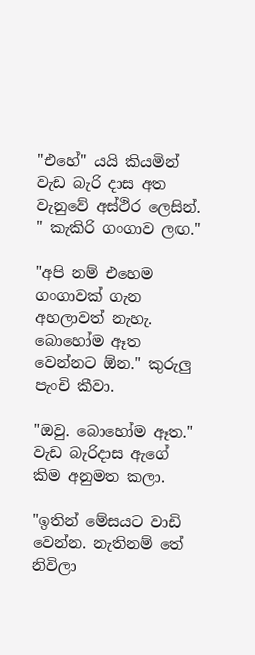"එහේ" යයි කියමින් වැඩ බැරි දාස අත වැනුවේ අස්ථිර ලෙසින්. " කැකිරි ගංගාව ලඟ."

"අපි නම් එහෙම ගංගාවක් ගැන අහලාවත් නැහැ. බොහෝම ඈත වෙන්නට ඕන." කුරුලු පැංචි කීවා.

"ඔවු. බොහෝම ඈත." වැඩ බැරිදාස ඇගේ කිම අනුමත කලා.

"ඉතින් මේසයට වාඩි වෙන්න. නැතිනම් තේ නිවිලා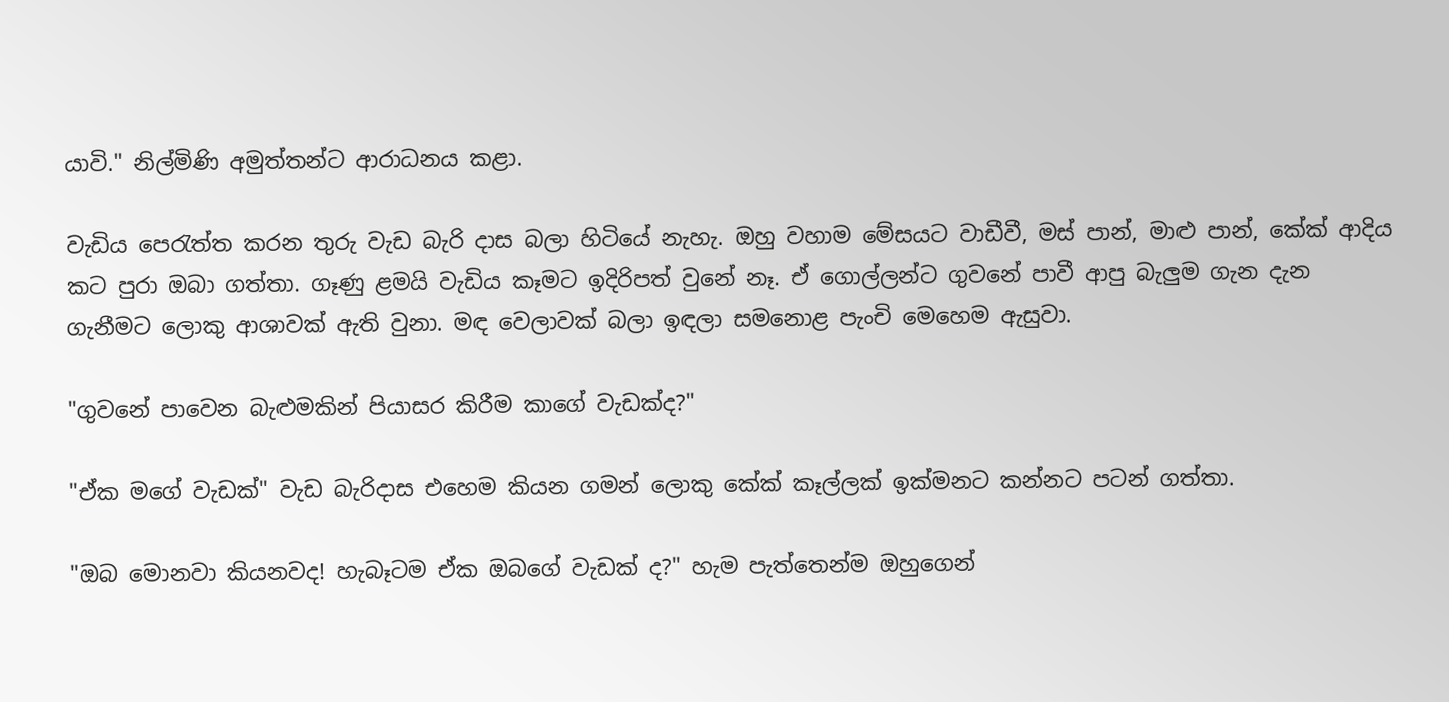යාවි." නිල්මිණි අමුත්තන්ට ආරාධනය කළා.

වැඩිය පෙරැත්ත කරන තුරු වැඩ බැරි දාස බලා හිටියේ නැහැ. ඔහු වහාම මේසයට වාඩීවී, මස් පාන්, මාළු පාන්, කේක් ආදිය කට පුරා ඔබා ගත්තා. ගෑණු ළමයි වැඩිය කෑමට ඉදිරිපත් වුනේ නෑ. ඒ ගොල්ලන්ට ගුවනේ පාවී ආපු බැලුම ගැන දැන ගැනීමට ලොකු ආශාවක් ඇති වුනා. මඳ වෙලාවක් බලා ඉඳලා සමනොළ පැංචි මෙහෙම ඇසුවා.

"ගුවනේ පාවෙන බැළුමකින් පියාසර කිරීම කාගේ වැඩක්ද?"

"ඒක මගේ වැඩක්" වැඩ බැරිදාස එහෙම කියන ගමන් ලොකු කේක් කෑල්ලක් ඉක්මනට කන්නට පටන් ගත්තා.

"ඔබ මොනවා කියනවද! හැබෑටම ඒක ඔබගේ වැඩක් ද?" හැම පැත්තෙන්ම ඔහුගෙන්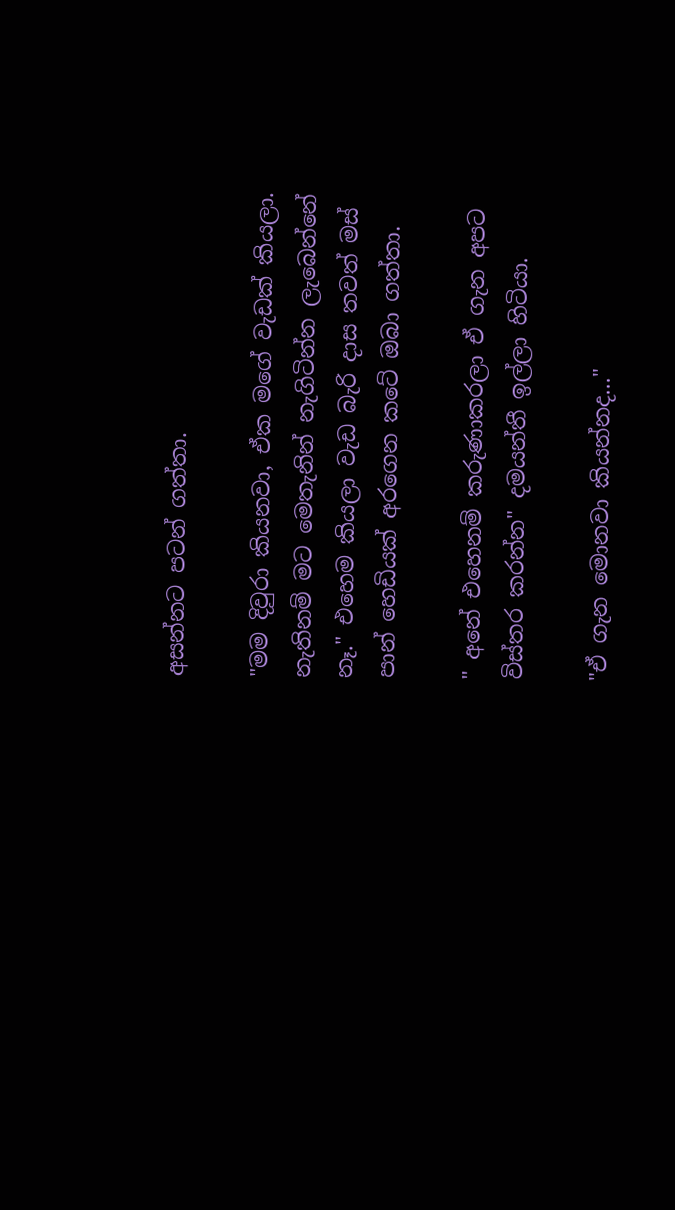අසන්නට පටන් ගත්තා.

"මම දිවුරා කියනවා, ඒක මගේ වැඩක් කියලා. නැතිනම් මට මෙතැනින් නැගිටින්න ලැබෙන්නේ නෑ." එහෙම කියලා වැඩ බැරි දාස තවත් මස් පාන් හෙඩියක් අරගෙන කටේ ඔබා ගත්තා.

" අනේ එහෙනම් කරුණාකරලා ඒ ගැන අපට විස්තර කරන්න" දමයන්තී ඉල්ලා හිටියා.

"ඒ ගැන මොනවා කියන්නද..."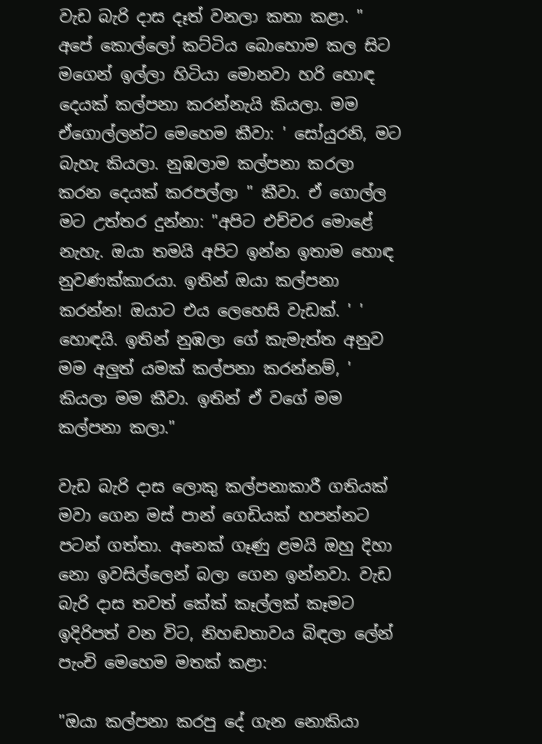වැඩ බැරි දාස දෑත් වනලා කතා කළා. " අපේ කොල්ලෝ කට්ටිය බොහොම කල සිට මගෙන් ඉල්ලා හිටියා මොනවා හරි හොඳ දෙයක් කල්පනා කරන්නැයි කියලා. මම ඒගොල්ලන්ට මෙහෙම කීවා: ' සෝයුරනි, මට බැහැ කියලා. නුඹලාම කල්පනා කරලා කරන දෙයක් කරපල්ලා " කීවා. ඒ ගොල්ල මට උත්තර දුන්නා: "අපිට එච්චර මොළේ නැහැ. ඔයා තමයි අපිට ඉන්න ඉතාම හොඳ නුවණක්කාරයා. ඉතින් ඔයා කල්පනා කරන්න! ඔයාට එය ලෙහෙසි වැඩක්. ' ' හොඳයි. ඉතින් නුඹලා ගේ කැමැත්ත අනුව මම අලුත් යමක් කල්පනා කරන්නම්, ' කියලා මම කීවා. ඉතින් ඒ වගේ මම කල්පනා කලා."

වැඩ බැරි දාස ලොකු කල්පනාකාරී ගතියක් මවා ගෙන මස් පාන් ගෙඩියක් හපන්නට පටන් ගත්තා. අනෙක් ගෑණු ළමයි ඔහු දිහා නො ඉවසිල්ලෙන් බලා ගෙන ඉන්නවා. වැඩ බැරි දාස තවත් කේක් කෑල්ලක් කෑමට ඉදිරිපත් වන විට, නිහඬතාවය බිඳලා ලේන් පැංචි මෙහෙම මතක් කළා:

"ඔයා කල්පනා කරපු දේ ගැන නොකියා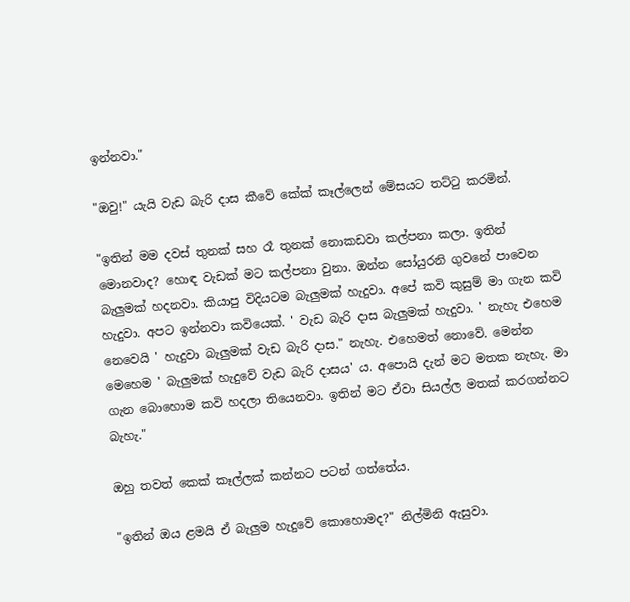ඉන්නවා."

"ඔවු!" යැයි වැඩ බැරි දාස කීවේ කේක් කෑල්ලෙන් මේසයට තට්ටු කරමින්.

"ඉතින් මම දවස් තුනක් සහ රෑ තුනක් නොකඩවා කල්පනා කලා. ඉතින් මොනවාද? හොඳ වැඩක් මට කල්පනා වුනා. ඔන්න සෝයුරනි ගුවනේ පාවෙන බැලුමක් හදනවා. කියාපු විදියටම බැලුමක් හැදුවා. අපේ කවි කුසුම් මා ගැන කවි හැදුවා. අපට ඉන්නවා කවියෙක්. ' වැඩ බැරි දාස බැලුමක් හැදුවා. ' නැහැ එහෙම නෙවෙයි ' හැදුවා බැලුමක් වැඩ බැරි දාස." නැහැ. එහෙමත් නොවේ. මෙන්න මෙහෙම ' බැලුමක් හැදුවේ වැඩ බැරි දාසය' ය. අපොයි දැන් මට මතක නැහැ. මා ගැන බොහොම කවි හදලා තියෙනවා. ඉතින් මට ඒවා සියල්ල මතක් කරගන්නට බැහැ."

ඔහු තවත් කෙක් කෑල්ලක් කන්නට පටන් ගත්තේය.

"ඉතින් ඔය ළමයි ඒ බැලුම හැදුවේ කොහොමද?" නිල්මිනි ඇසුවා.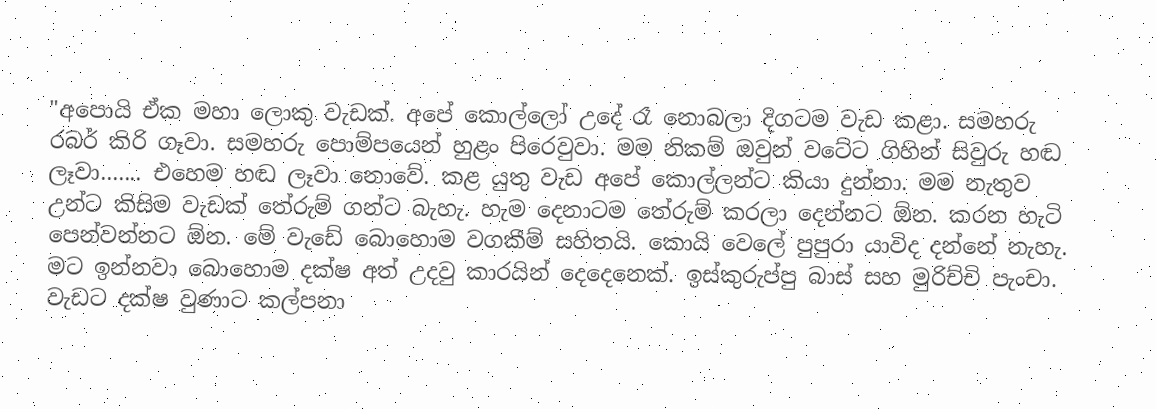"අපොයි ඒක මහා ලොකු වැඩක්. අපේ කොල්ලෝ උදේ රෑ නොබලා දිගටම වැඩ කළා. සමහරු රබර් කිරි ගෑවා. සමහරු පොම්පයෙන් හුළං පිරෙවුවා. මම නිකම් ඔවුන් වටේට ගිහින් සිවුරු හඬ ලෑවා....... එහෙම හඬ ලෑවා නොවේ. කළ යුතු වැඩ අපේ කොල්ලන්ට කියා දුන්නා. මම නැතුව උන්ට කිසිම වැඩක් තේරුම් ගන්ට බැහැ. හැම දෙනාටම තේරුම් කරලා දෙන්නට ඕන. කරන හැටි පෙන්වන්නට ඕන. මේ වැඩේ බොහොම වගකීම් සහිතයි. කොයි වෙලේ පුපුරා යාවිද දන්නේ නැහැ. මට ඉන්නවා බොහොම දක්ෂ අත් උදවු කාරයින් දෙදෙනෙක්. ඉස්කුරුප්පු බාස් සහ මුරිච්චි පැංචා. වැඩට දක්ෂ වුණාට කල්පනා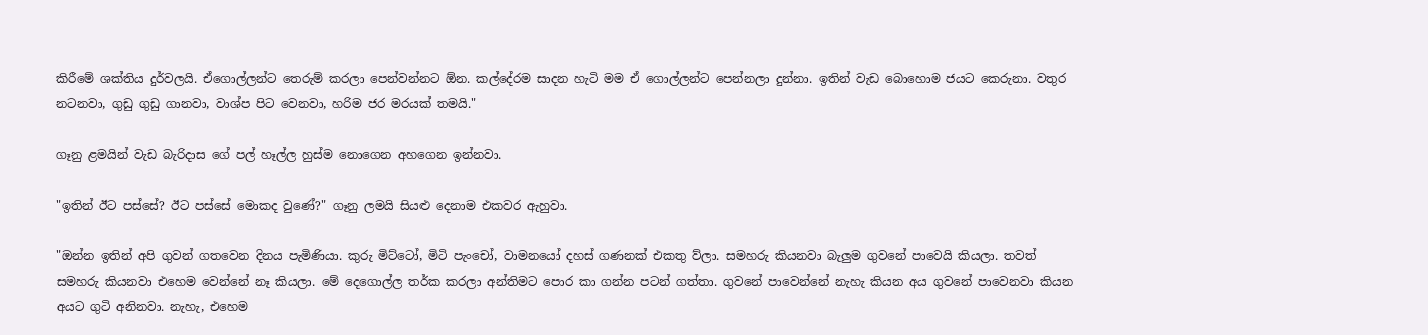කිරීමේ ශක්තිය දුර්වලයි. ඒගොල්ලන්ට තෙරුම් කරලා පෙන්වන්නට ඕන. කල්දේරම සාදන හැටි මම ඒ ගොල්ලන්ට පෙන්නලා දුන්නා. ඉතින් වැඩ බොහොම ජයට කෙරුනා. වතුර නටනවා, ගුඩු ගුඩු ගානවා, වාශ්ප පිට වෙනවා, හරිම ජර මරයක් තමයි."

ගෑනු ළමයින් වැඩ බැරිදාස ගේ පල් හෑල්ල හුස්ම නොගෙන අහගෙන ඉන්නවා.

"ඉතින් ඊට පස්සේ? ඊට පස්සේ මොකද වුණේ?" ගෑනු ලමයි සියළු දෙනාම එකවර ඇහුවා.

"ඔන්න ඉතින් අපි ගුවන් ගතවෙන දිනය පැමිණියා. කුරු මිට්ටෝ, මිටි පැංචෝ, වාමනයෝ දහස් ගණනක් එකතු ව්ලා. සමහරු කියනවා බැලුම ගුවනේ පාවෙයි කියලා. තවත් සමහරු කියනවා එහෙම වෙන්නේ නෑ කියලා. මේ දෙගොල්ල තර්ක කරලා අන්තිමට පොර කා ගන්න පටන් ගත්තා. ගුවනේ පාවෙන්නේ නැහැ කියන අය ගුවනේ පාවෙනවා කියන අයට ගුටි අනිනවා. නැහැ, එහෙම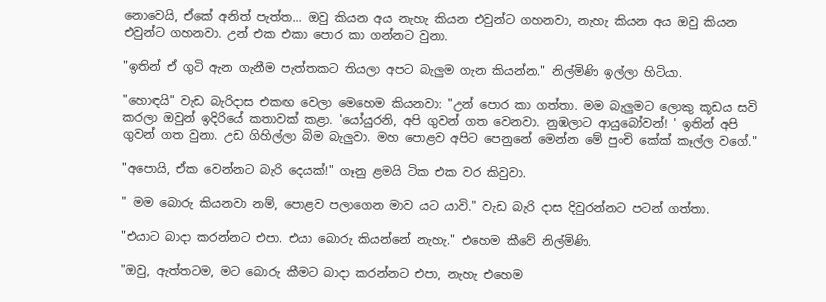නොවෙයි, ඒකේ අනිත් පැත්ත... ඔවු කියන අය නැහැ කියන එවුන්ට ගහනවා, නැහැ කියන අය ඔවු කියන එවුන්ට ගහනවා. උන් එක එකා පොර කා ගන්නට වුනා.

"ඉතින් ඒ ගුටි ඇන ගැනීම පැත්තකට තියලා අපට බැලුම ගැන කියන්න." නිල්මිණි ඉල්ලා හිටියා.

"හොඳයි" වැඩ බැරිදාස එකඟ වෙලා මෙහෙම කියනවා: "උන් පොර කා ගත්තා. මම බැලුමට ලොකු කූඩය සවි කරලා ඔවුන් ඉදිරියේ කතාවක් කළා. 'යෝයුරනි, අපි ගුවන් ගත වෙනවා. නුඹලාට ආයුබෝවන්! ' ඉතින් අපි ගුවන් ගත වුනා. උඩ ගිහිල්ලා බිම බැලුවා. මහ පොළව අපිට පෙනුනේ මෙන්න මේ පුංචි කේක් කෑල්ල වගේ."

"අපොයි, ඒක වෙන්නට බැරි දෙයක්!" ගෑනු ළමයි ටික එක වර කිවුවා.

" මම බොරු කියනවා නම්, පොළව පලාගෙන මාව යට යාවි." වැඩ බැරි දාස දිවුරන්නට පටන් ගත්තා.

"එයාට බාදා කරන්නට එපා. එයා බොරු කියන්නේ නැහැ." එහෙම කීවේ නිල්මිණි.

"ඔවු, ඇත්තටම, මට බොරු කීමට බාදා කරන්නට එපා, නැහැ එහෙම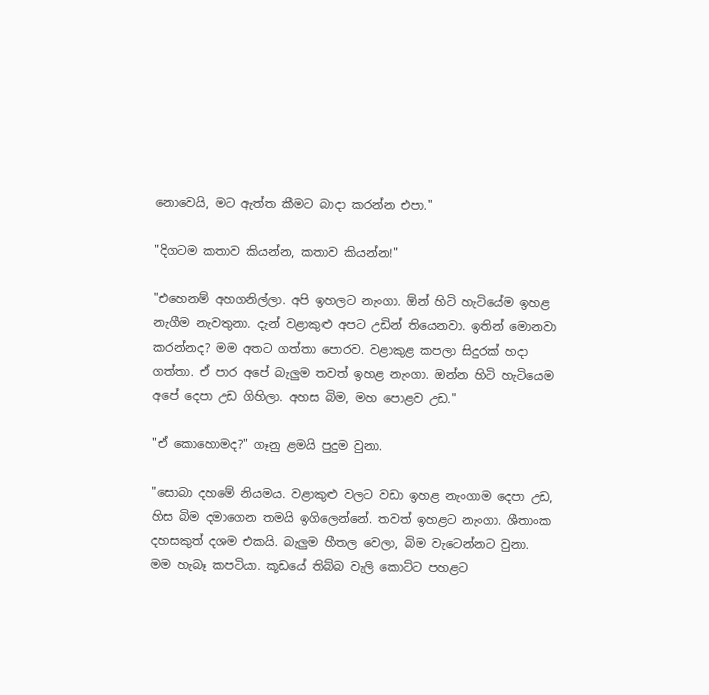නොවෙයි, මට ඇත්ත කීමට බාදා කරන්න එපා."

"දිගටම කතාව කියන්න, කතාව කියන්න!"

"එහෙනම් අහගනිල්ලා. අපි ඉහලට නැංගා. ඕන් හිටි හැටියේම ඉහළ නැගීම නැවතුනා. දැන් වළාකුළු අපට උඩින් තියෙනවා. ඉතින් මොනවා කරන්නද? මම අතට ගත්තා පොරව. වළාකුළ කපලා සිදුරක් හදා ගත්තා. ඒ පාර අපේ බැලුම තවත් ඉහළ නැංගා. ඔන්න හිටි හැටියෙම අපේ දෙපා උඩ ගිහිලා. අහස බිම, මහ පොළව උඩ."

"ඒ කොහොමද?" ගෑනු ළමයි පුදුම වුනා.

"සොබා දහමේ නියමය. වළාකුළු වලට වඩා ඉහළ නැංගාම දෙපා උඩ, හිස බිම දමාගෙන තමයි ඉගිලෙන්නේ. තවත් ඉහළට නැංගා. ශීතාංක දහසකුත් දශම එකයි. බැලුම හීතල වෙලා, බිම වැටෙන්නට වුනා. මම හැබෑ කපටියා. කූඩයේ තිබ්බ වැලි කොට්ට පහළට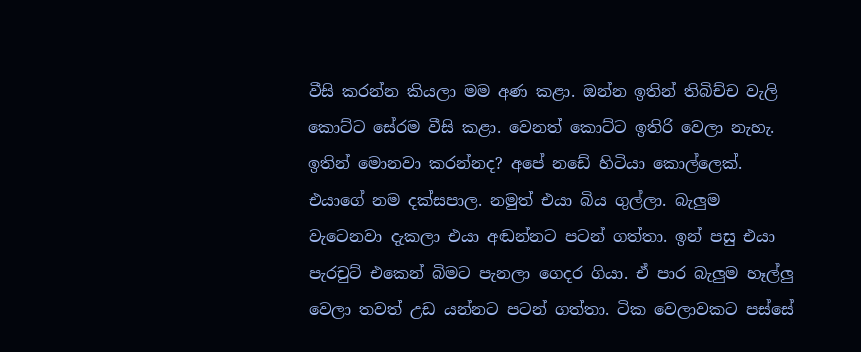වීසි කරන්න කියලා මම අණ කළා. ඔන්න ඉතින් තිබිච්ච වැලි කොට්ට සේරම වීසි කළා. වෙනත් කොට්ට ඉතිරි වෙලා නැහැ. ඉතින් මොනවා කරන්නද? අපේ නඩේ හිටියා කොල්ලෙක්. එයාගේ නම දක්සපාල. නමුත් එයා බිය ගුල්ලා. බැලුම වැටෙනවා දැකලා එයා අඬන්නට පටන් ගත්තා. ඉන් පසු එයා පැරචුට් එකෙන් බිමට පැනලා ගෙදර ගියා. ඒ පාර බැලුම හෑල්ලු වෙලා තවත් උඩ යන්නට පටන් ගත්තා. ටික වෙලාවකට පස්සේ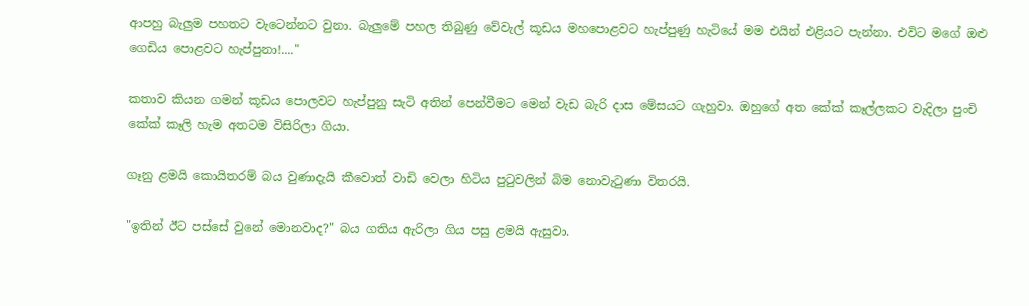ආපහු බැලුම පහතට වැටෙන්නට වුනා. බැලුමේ පහල තිබුණු වේවැල් කූඩය මහපොළවට හැප්පුණු හැටියේ මම එයින් එළියට පැන්නා. එවිට මගේ ඔළු ගෙඩිය පොළවට හැප්පුනා!...."

කතාව කියන ගමන් කූඩය පොලවට හැප්පුනු සැටි අතින් පෙන්වීමට මෙන් වැඩ බැරි දාස මේසයට ගැහුවා. ඔහුගේ අත කේක් කෑල්ලකට වැදිලා පුංචි කේක් කෑලි හැම අතටම විසිරිලා ගියා.

ගෑනු ළමයි කොයිතරම් බය වුණාදැයි කීවොත් වාඩි වෙලා හිටිය පුටුවලින් බිම නොවැටුණා විතරයි.

"ඉතින් ඊට පස්සේ වුනේ මොනවාද?" බය ගතිය ඇරිලා ගිය පසු ළමයි ඇසුවා.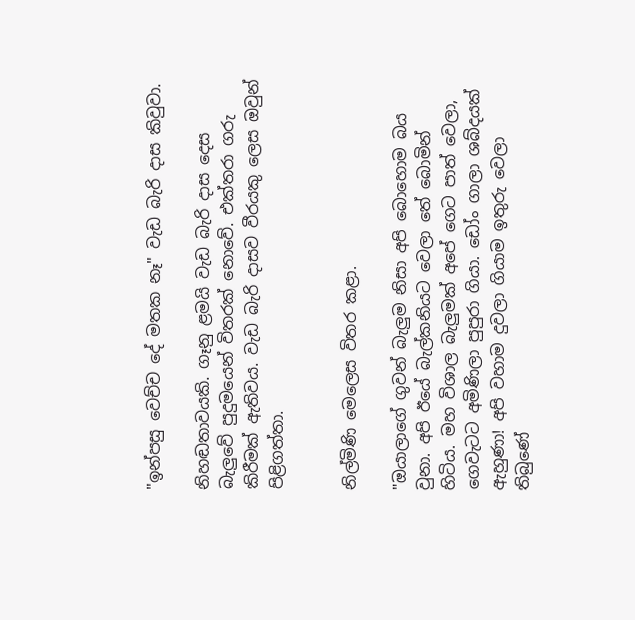"ඉන්පසු වෙච්ච දේ මතක නෑ" වැඩ බැරි දාස කිවුවා.

නිහඬතාවයකි. ගෑනු ළමයි වැඩ බැරි දාස දෙස බැලුවේ පුදුමයෙන් විතරක් නොවේ. එක්තරා ගරු කිරීමක් ඇතිවය. වැඩ බැරි දාසව වීරයකු ලෙස ඔවුන් පිළිගත්තා.


නිල්මිණි මෙලෙස විතර කළා.

"ඔයාලාගේ ගුවන් බැලුම නිසා අපි බොහොම බය වුනා. අපි ඊයේ බැල්කනියට වෙලා තේ බොමින් හිටිය. මහ විශාල බැලුමක් අපේ ගෙට පාත් වෙලා, ගෙවැටට අමිණිලා පුපුරා ගියා. ඩෝං ගාලා ශබ්දයක් ඇහුණා! අපි වහාම දුවලා ගියාම ඉතුරු වෙලා තිබුණේ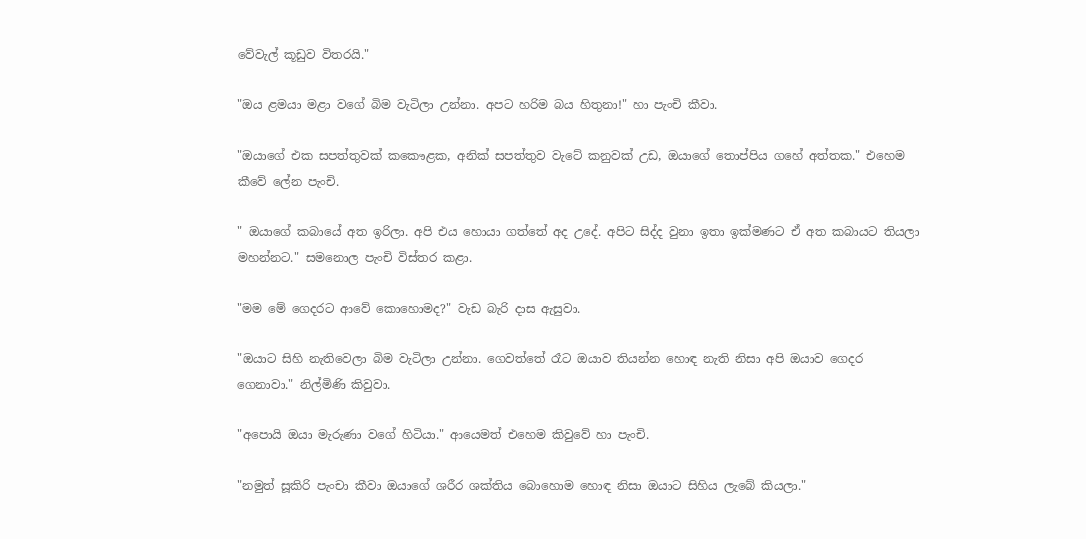වේවැල් කූඩුව විතරයි."

"ඔය ළමයා මළා වගේ බිම වැටිලා උන්නා. අපට හරිම බය හිතුනා!" හා පැංචි කීවා.

"ඔයාගේ එක සපත්තුවක් කකෞළක, අනික් සපත්තුව වැටේ කනුවක් උඩ, ඔයාගේ තොප්පිය ගහේ අත්තක." එහෙම කීවේ ලේන පැංචි.

" ඔයාගේ කබායේ අත ඉරිලා. අපි එය හොයා ගත්තේ අද උදේ. අපිට සිද්ද වුනා ඉතා ඉක්මණට ඒ අත කබායට තියලා මහන්නට." සමනොල පැංචි විස්තර කළා.

"මම මේ ගෙදරට ආවේ කොහොමද?" වැඩ බැරි දාස ඇසුවා.

"ඔයාට සිහි නැතිවෙලා බිම වැටිලා උන්නා. ගෙවත්තේ රෑට ඔයාව තියන්න හොඳ නැති නිසා අපි ඔයාව ගෙදර ගෙනාවා." නිල්මිණි කිවුවා.

"අපොයි ඔයා මැරුණා වගේ හිටියා." ආයෙමත් එහෙම කිවුවේ හා පැංචි.

"නමුත් සූකිරි පැංචා කීවා ඔයාගේ ශරීර ශක්තිය බොහොම හොඳ නිසා ඔයාට සිහිය ලැබේ කියලා."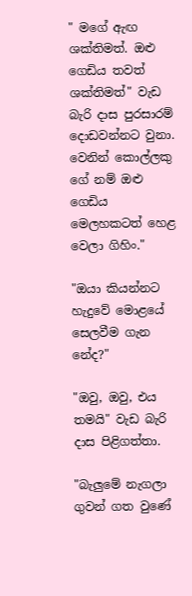" මගේ ඇඟ ශක්තිමත්. ඔළු ගෙඩිය තවත් ශක්තිමත්" වැඩ බැරි දාස පුරසාරම් දොඩවන්නට වුනා. වෙනින් කොල්ලකු ගේ නම් ඔළු ගෙඩිය මෙලහකටත් හෙළ වෙලා ගිහිං."

"ඔයා කියන්නට හැදුවේ මොළයේ සෙලවීම ගැන නේද?"

"ඔවු, ඔවු, එය තමයි" වැඩ බැරි දාස පිළිගත්තා.

"බැලුමේ නැගලා ගුවන් ගත වුණේ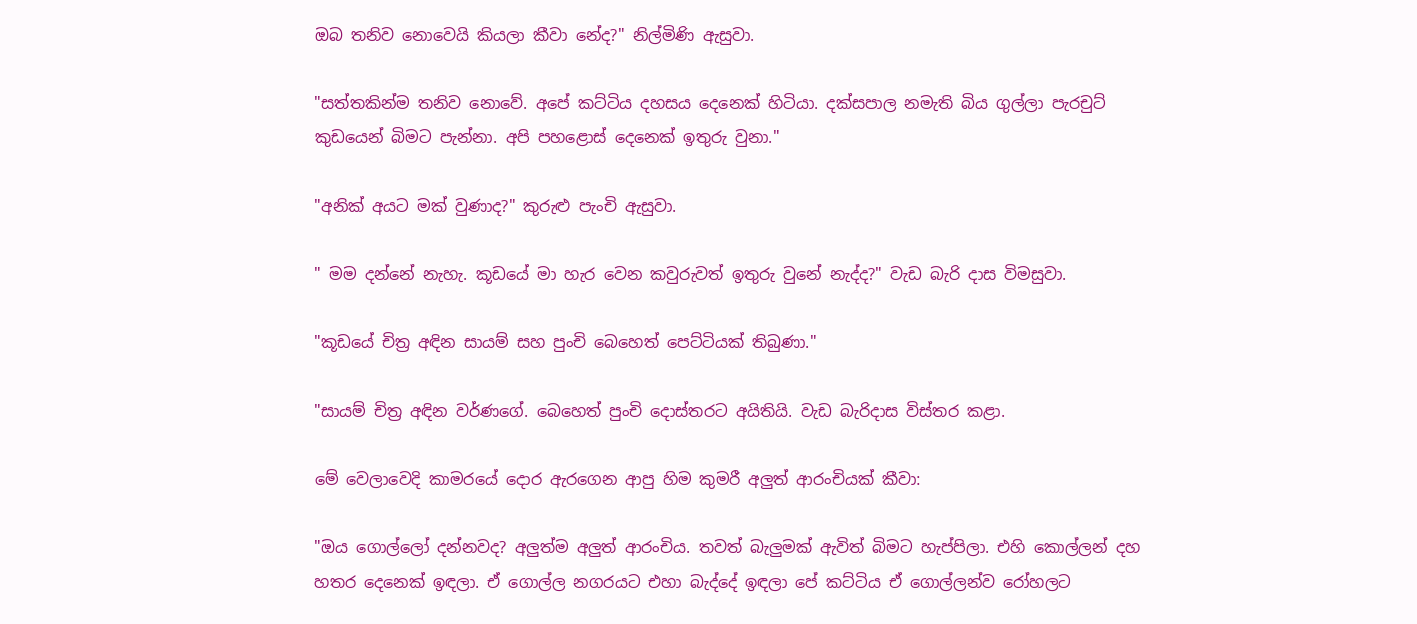ඔබ තනිව නොවෙයි කියලා කීවා නේද?" නිල්මිණි ඇසුවා.

"සත්තකින්ම තනිව නොවේ. අපේ කට්ටිය දහසය දෙනෙක් හිටියා. දක්සපාල නමැති බිය ගුල්ලා පැරචුට් කුඩයෙන් බිමට පැන්නා. අපි පහළොස් දෙනෙක් ඉතුරු වුනා."

"අනික් අයට මක් වුණාද?" කුරුළු පැංචි ඇසුවා.

" මම දන්නේ නැහැ. කූඩයේ මා හැර වෙන කවුරුවත් ඉතුරු වුනේ නැද්ද?" වැඩ බැරි දාස විමසුවා.

"කූඩයේ චිත්‍ර අඳින සායම් සහ පුංචි බෙහෙත් පෙට්ටියක් තිබුණා."

"සායම් චිත්‍ර අඳින වර්ණගේ. බෙහෙත් පුංචි දොස්තරට අයිතියි. වැඩ බැරිදාස විස්තර කළා.

මේ වෙලාවෙදි කාමරයේ දොර ඇරගෙන ආපු හිම කුමරී අලුත් ආරංචියක් කීවා:

"ඔය ගොල්ලෝ දන්නවද? අලුත්ම අලුත් ආරංචිය. තවත් බැලුමක් ඇවිත් බිමට හැප්පිලා. එහි කොල්ලන් දහ හතර දෙනෙක් ඉඳලා. ඒ ගොල්ල නගරයට එහා බැද්දේ ඉඳලා පේ කට්ටිය ඒ ගොල්ලන්ව රෝහලට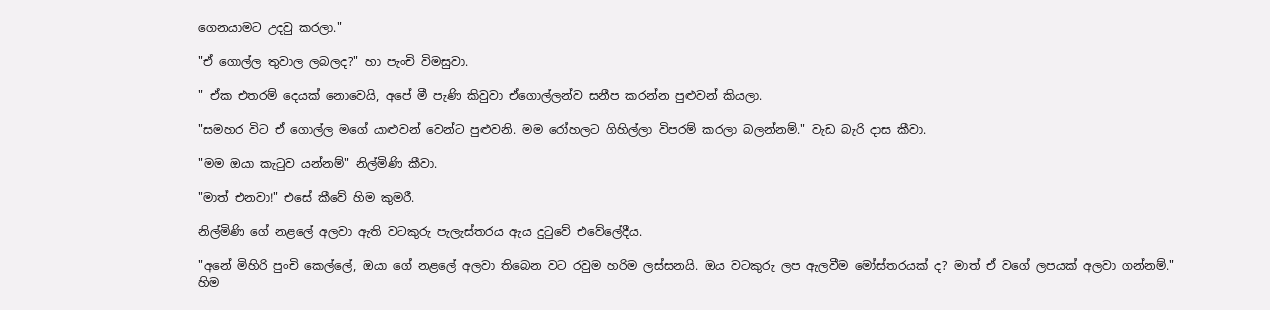ගෙනයාමට උදවු කරලා."

"ඒ ගොල්ල තුවාල ලබලද?" හා පැංචි විමසුවා.

" ඒක එතරම් දෙයක් නොවෙයි, අපේ මී පැණි කිවුවා ඒගොල්ලන්ව සනීප කරන්න පුළුවන් කියලා.

"සමහර විට ඒ ගොල්ල මගේ යාළුවන් වෙන්ට පුළුවනි. මම රෝහලට ගිහිල්ලා විපරම් කරලා බලන්නම්." වැඩ බැරි දාස කීවා.

"මම ඔයා කැටුව යන්නම්" නිල්මිණි කීවා.

"මාත් එනවා!" එසේ කීවේ හිම කුමරී.

නිල්මිණි ගේ නළලේ අලවා ඇති වටකුරු පැලැස්තරය ඇය දුටුවේ එවේලේදීය.

"අනේ මිහිරි පුංචි කෙල්ලේ, ඔයා ගේ නළලේ අලවා තිබෙන වට රවුම හරිම ලස්සනයි. ඔය වටකුරු ලප ඇලවීම මෝස්තරයක් ද? මාත් ඒ වගේ ලපයක් අලවා ගන්නම්." හිම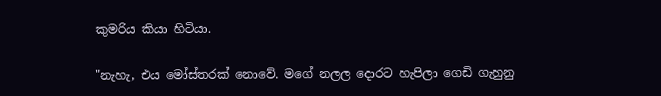කුමරිය කියා හිටියා.

"නැහැ, එය මෝස්තරක් නොවේ. මගේ නලල දොරට හැපිලා ගෙඩි ගැහුනු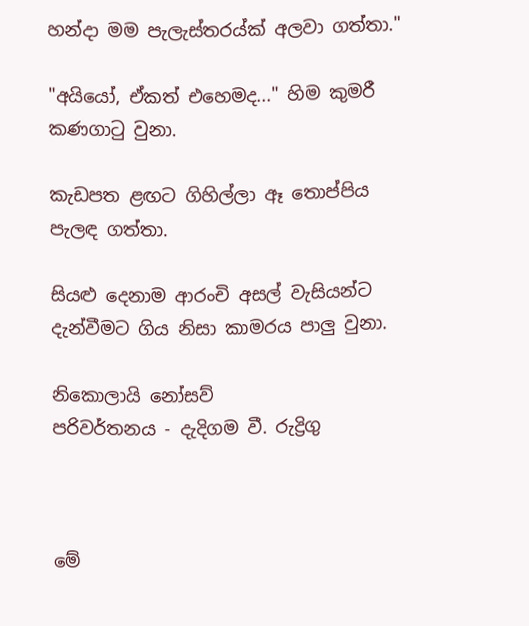හන්දා මම පැලැස්තරය්ක් අලවා ගත්තා."

"අයියෝ, ඒකත් එහෙමද..." හිම කුමරී කණගාටු වුනා.

කැඩපත ළඟට ගිහිල්ලා ඈ තොප්පිය පැලඳ ගත්තා.

සියළු දෙනාම ආරංචි අසල් වැසියන්ට දැන්වීමට ගිය නිසා කාමරය පාලු වුනා.

නිකොලායි නෝසව්
පරිවර්තනය - දැදිගම වී. රුද්‍රිගු



මේ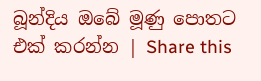බූන්දිය ඔබේ මූණු පොතට එක් කරන්න | Share this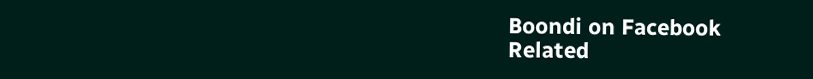Boondi on Facebook
Related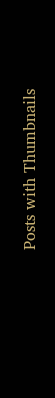Posts with Thumbnails